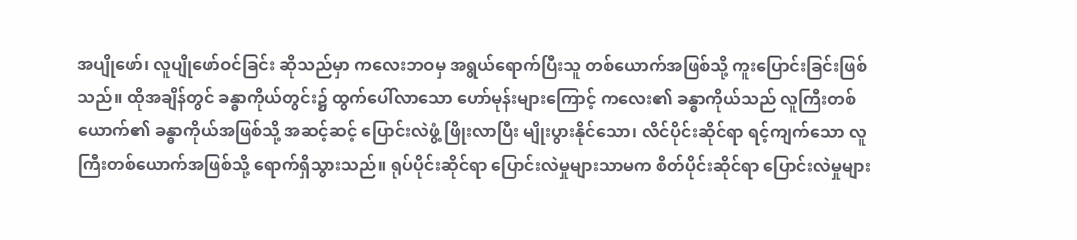အပျိုဖော်၊ လူပျိုဖော်ဝင်ခြင်း ဆိုသည်မှာ ကလေးဘဝမှ အရွယ်ရောက်ပြီးသူ တစ်ယောက်အဖြစ်သို့ ကူးပြောင်းခြင်းဖြစ်သည်။ ထိုအချိန်တွင် ခန္ဓာကိုယ်တွင်း၌ ထွက်ပေါ်လာသော ဟော်မုန်းများကြောင့် ကလေး၏ ခန္ဓာကိုယ်သည် လူကြီးတစ်ယောက်၏ ခန္ဓာကိုယ်အဖြစ်သို့ အဆင့်ဆင့် ပြောင်းလဲဖွံ့ ဖြိုးလာပြီး မျိုးပွားနိုင်သော၊ လိင်ပိုင်းဆိုင်ရာ ရင့်ကျက်သော လူကြီးတစ်ယောက်အဖြစ်သို့ ရောက်ရှိသွားသည်။ ရုပ်ပိုင်းဆိုင်ရာ ပြောင်းလဲမှုများသာမက စိတ်ပိုင်းဆိုင်ရာ ပြောင်းလဲမှုများ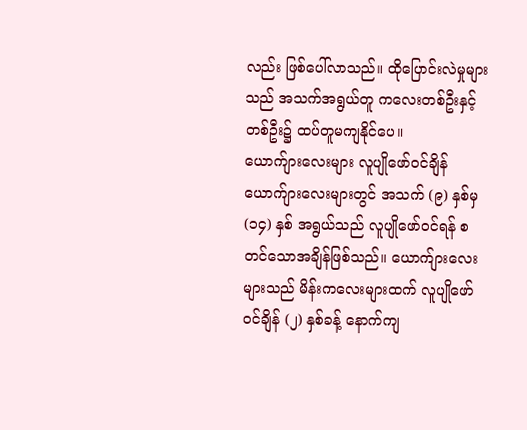လည်း ဖြစ်ပေါ်လာသည်။ ထိုပြောင်းလဲမှုများသည် အသက်အရွယ်တူ ကလေးတစ်ဦးနှင့် တစ်ဦး၌ ထပ်တူမကျနိုင်ပေ။
ယောက်ျားလေးများ လူပျိုဖော်ဝင်ချိန်
ယောက်ျားလေးများတွင် အသက် (၉) နှစ်မှ (၁၄) နှစ် အရွယ်သည် လူပျိုဖော်ဝင်ရန် စတင်သောအချိန်ဖြစ်သည်။ ယောက်ျားလေးများသည် မိန်းကလေးများထက် လူပျိုဖော်ဝင်ချိန် (၂) နှစ်ခန့် နောက်ကျ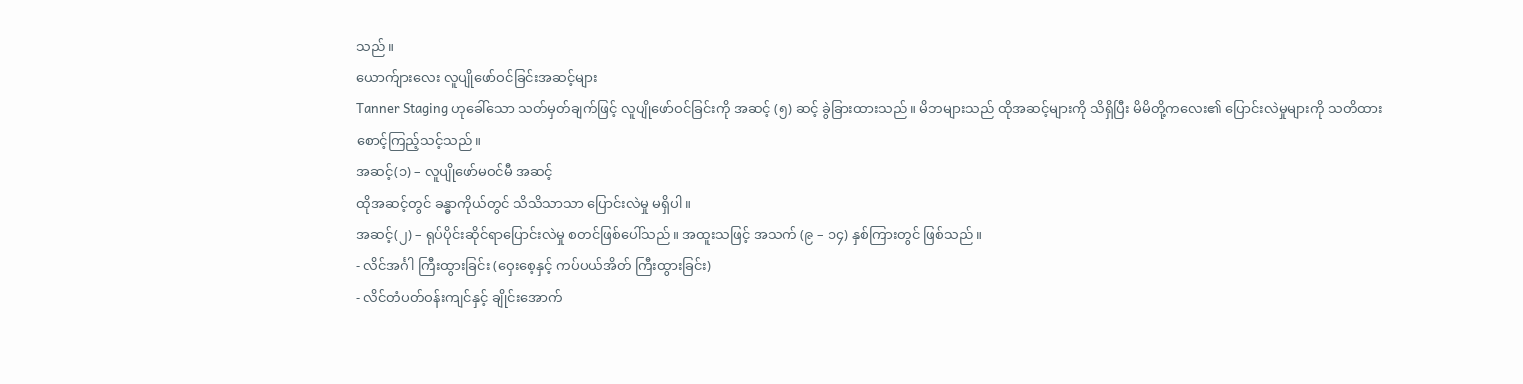သည်။
ယောက်ျားလေး လူပျိုဖော်ဝင်ခြင်းအဆင့်များ
Tanner Staging ဟုခေါ်သော သတ်မှတ်ချက်ဖြင့် လူပျိုဖော်ဝင်ခြင်းကို အဆင့် (၅) ဆင့် ခွဲခြားထားသည်။ မိဘများသည် ထိုအဆင့်များကို သိရှိပြီး မိမိတို့ကလေး၏ ပြောင်းလဲမှုများကို သတိထား စောင့်ကြည့်သင့်သည်။
အဆင့်(၁) – လူပျိုဖော်မဝင်မီ အဆင့်
ထိုအဆင့်တွင် ခန္ဓာကိုယ်တွင် သိသိသာသာ ပြောင်းလဲမှု မရှိပါ။
အဆင့်(၂) – ရုပ်ပိုင်းဆိုင်ရာပြောင်းလဲမှု စတင်ဖြစ်ပေါ်သည်။ အထူးသဖြင့် အသက် (၉ – ၁၄) နှစ်ကြားတွင် ဖြစ်သည်။
- လိင်အင်္ဂါ ကြီးထွားခြင်း (ဝှေးစေ့နှင့် ကပ်ပယ်အိတ် ကြီးထွားခြင်း)
- လိင်တံပတ်ဝန်းကျင်နှင့် ချိုင်းအောက်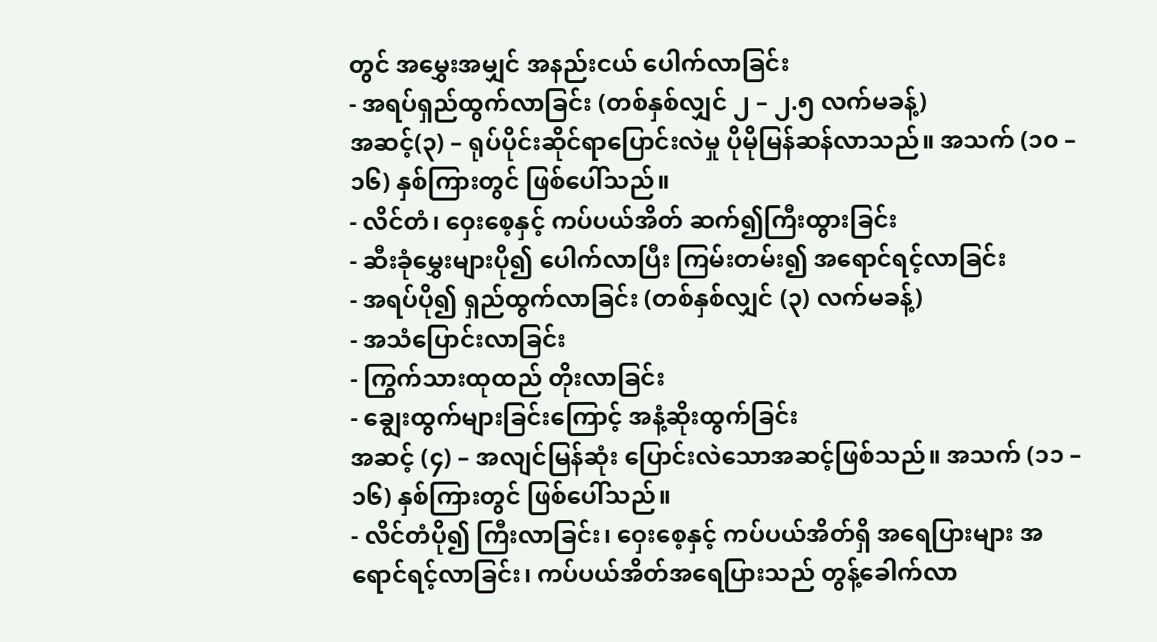တွင် အမွှေးအမျှင် အနည်းငယ် ပေါက်လာခြင်း
- အရပ်ရှည်ထွက်လာခြင်း (တစ်နှစ်လျှင် ၂ – ၂.၅ လက်မခန့်)
အဆင့်(၃) – ရုပ်ပိုင်းဆိုင်ရာပြောင်းလဲမှု ပိုမိုမြန်ဆန်လာသည်။ အသက် (၁၀ – ၁၆) နှစ်ကြားတွင် ဖြစ်ပေါ်သည်။
- လိင်တံ၊ ဝှေးစေ့နှင့် ကပ်ပယ်အိတ် ဆက်၍ကြီးထွားခြင်း
- ဆီးခုံမွှေးများပို၍ ပေါက်လာပြီး ကြမ်းတမ်း၍ အရောင်ရင့်လာခြင်း
- အရပ်ပို၍ ရှည်ထွက်လာခြင်း (တစ်နှစ်လျှင် (၃) လက်မခန့်)
- အသံပြောင်းလာခြင်း
- ကြွက်သားထုထည် တိုးလာခြင်း
- ချွေးထွက်များခြင်းကြောင့် အနံ့ဆိုးထွက်ခြင်း
အဆင့် (၄) – အလျင်မြန်ဆုံး ပြောင်းလဲသောအဆင့်ဖြစ်သည်။ အသက် (၁၁ – ၁၆) နှစ်ကြားတွင် ဖြစ်ပေါ်သည်။
- လိင်တံပို၍ ကြီးလာခြင်း၊ ဝှေးစေ့နှင့် ကပ်ပယ်အိတ်ရှိ အရေပြားများ အရောင်ရင့်လာခြင်း၊ ကပ်ပယ်အိတ်အရေပြားသည် တွန့်ခေါက်လာ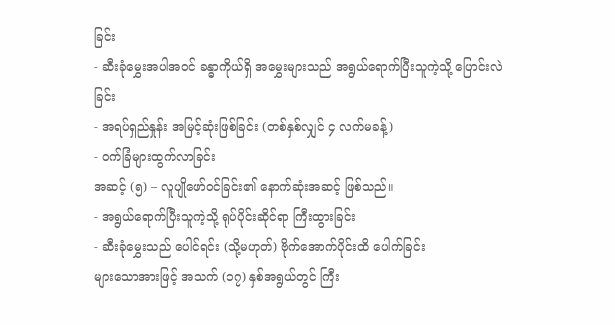ခြင်း
- ဆီးခုံမွှေးအပါအဝင် ခန္ဓာကိုယ်ရှိ အမွှေးများသည် အရွယ်ရောက်ပြီးသူကဲ့သို့ ပြောင်းလဲခြင်း
- အရပ်ရှည်နှုန်း အမြင့်ဆုံးဖြစ်ခြင်း (တစ်နှစ်လျှင် ၄ လက်မခန့်)
- ဝက်ခြံများထွက်လာခြင်း
အဆင့် (၅) – လူပျိုဖော်ဝင်ခြင်း၏ နောက်ဆုံးအဆင့် ဖြစ်သည်။
- အရွယ်ရောက်ပြီးသူကဲ့သို့ ရုပ်ပိုင်းဆိုင်ရာ ကြီးထွားခြင်း
- ဆီးခုံမွှေးသည် ပေါင်ရင်း (သို့မဟုတ်) ဗိုက်အောက်ပိုင်းထိ ပေါက်ခြင်း
များသောအားဖြင့် အသက် (၁၇) နှစ်အရွယ်တွင် ကြီး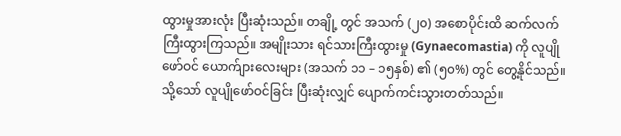ထွားမှုအားလုံး ပြီးဆုံးသည်။ တချို့ တွင် အသက် (၂၀) အစောပိုင်းထိ ဆက်လက်ကြီးထွားကြသည်။ အမျိုးသား ရင်သားကြီးထွားမှု (Gynaecomastia) ကို လူပျိုဖော်ဝင် ယောက်ျားလေးများ (အသက် ၁၁ – ၁၅နှစ်) ၏ (၅၀%) တွင် တွေ့နိုင်သည်။ သို့သော် လူပျိုဖော်ဝင်ခြင်း ပြီးဆုံးလျှင် ပျောက်ကင်းသွားတတ်သည်။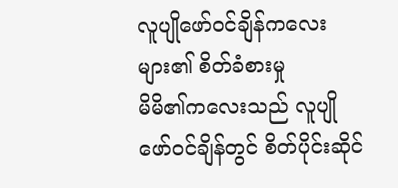လူပျိုဖော်ဝင်ချိန်ကလေးများ၏ စိတ်ခံစားမှု
မိမိ၏ကလေးသည် လူပျိုဖော်ဝင်ချိန်တွင် စိတ်ပိုင်းဆိုင်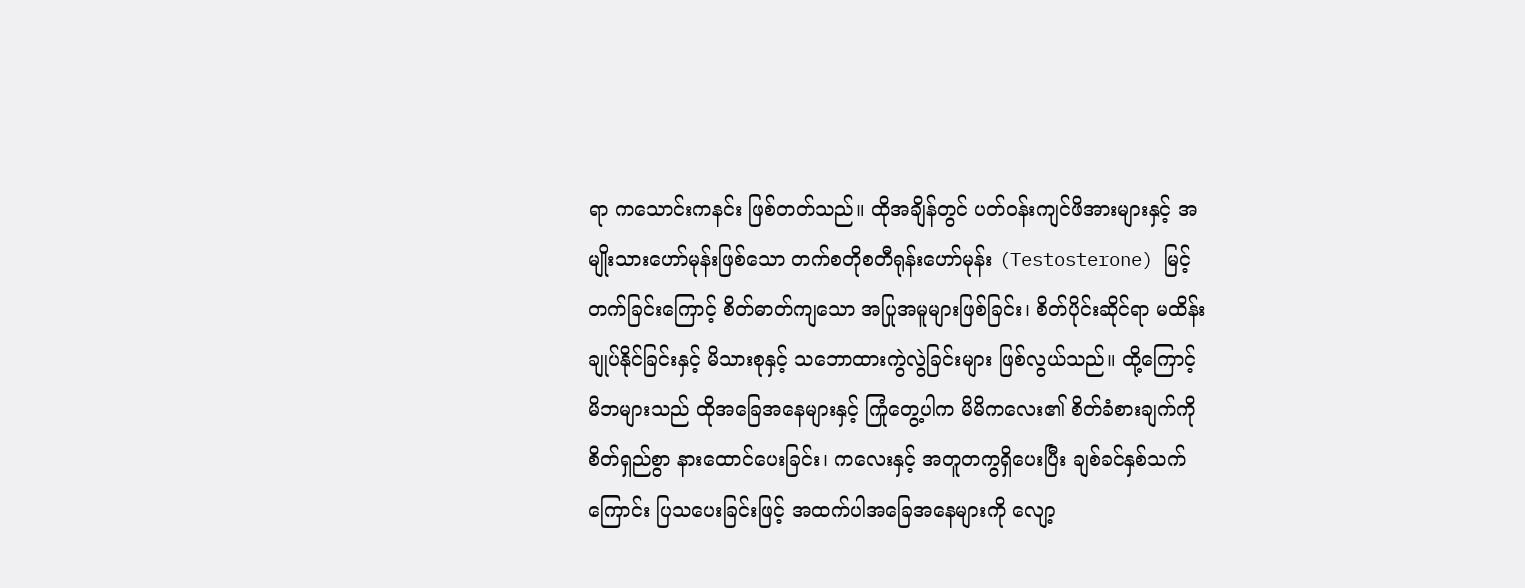ရာ ကသောင်းကနင်း ဖြစ်တတ်သည်။ ထိုအချိန်တွင် ပတ်ဝန်းကျင်ဖိအားများနှင့် အမျိုးသားဟော်မုန်းဖြစ်သော တက်စတိုစတီရုန်းဟော်မုန်း (Testosterone) မြင့်တက်ခြင်းကြောင့် စိတ်ဓာတ်ကျသော အပြုအမူများဖြစ်ခြင်း၊ စိတ်ပိုင်းဆိုင်ရာ မထိန်းချုပ်နိုင်ခြင်းနှင့် မိသားစုနှင့် သဘောထားကွဲလွဲခြင်းများ ဖြစ်လွယ်သည်။ ထို့ကြောင့် မိဘများသည် ထိုအခြေအနေများနှင့် ကြုံတွေ့ပါက မိမိကလေး၏ စိတ်ခံစားချက်ကို စိတ်ရှည်စွာ နားထောင်ပေးခြင်း၊ ကလေးနှင့် အတူတကွရှိပေးပြီး ချစ်ခင်နှစ်သက်ကြောင်း ပြသပေးခြင်းဖြင့် အထက်ပါအခြေအနေများကို လျော့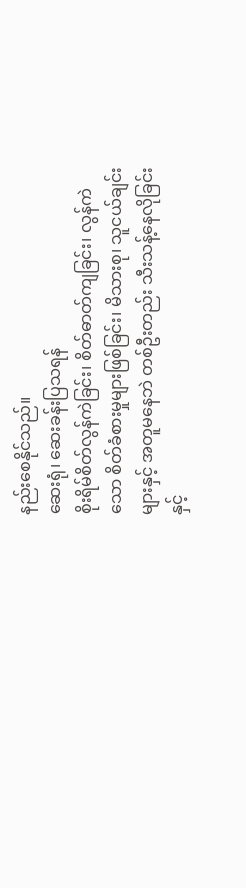နည်းစေနိုင်သည်။
ဆေးရုံ၊ ဆေးခန်းပြသရန်
စိုးရိမ်စိတ်လွန်ကဲခြင်း၊ စိတ်ဓာတ်ကျခြင်း၊ လွန်ကဲသော စိတ်ခံစားမှုများဖြစ်ခြင်း၊ မိသားစု၊ သူငယ်ချင်းများနှင့် အတူမနေဘဲ တစ်ဦးတည်း သီးသန့်နေလိုခြင်းနှင့်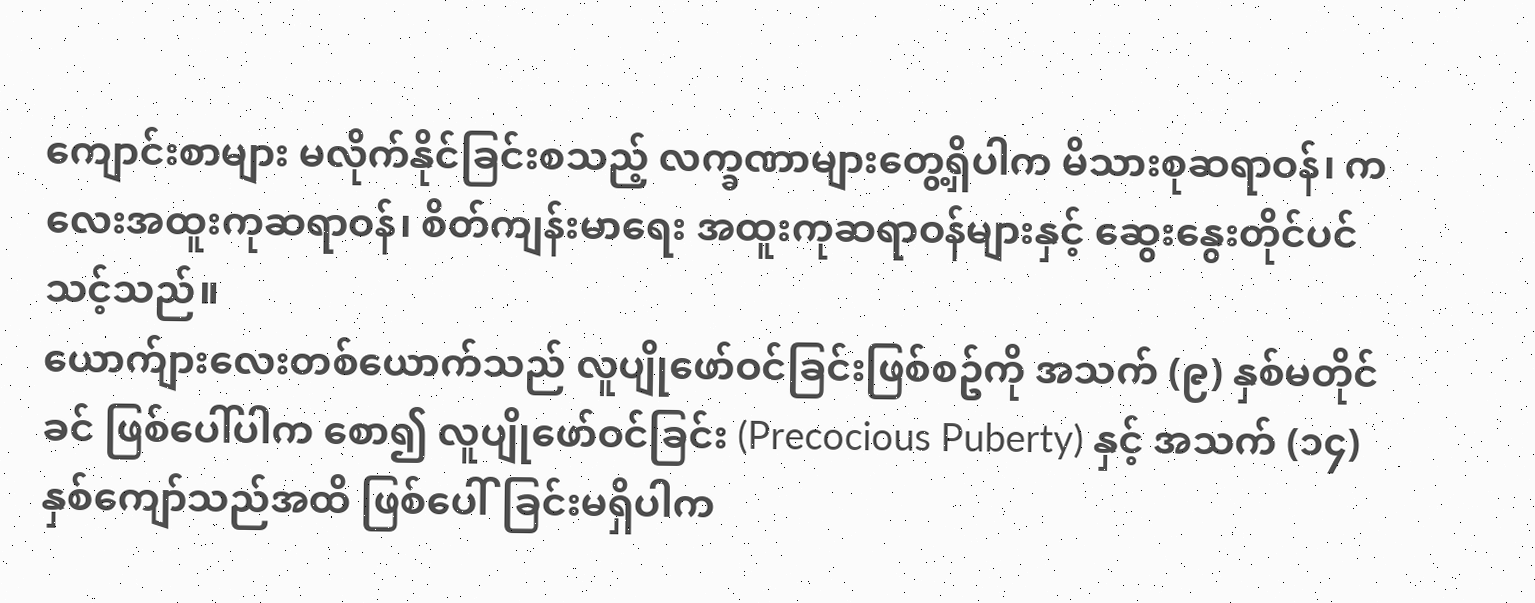ကျောင်းစာများ မလိုက်နိုင်ခြင်းစသည့် လက္ခဏာများတွေ့ရှိပါက မိသားစုဆရာဝန်၊ ကလေးအထူးကုဆရာဝန်၊ စိတ်ကျန်းမာရေး အထူးကုဆရာဝန်များနှင့် ဆွေးနွေးတိုင်ပင်သင့်သည်။
ယောက်ျားလေးတစ်ယောက်သည် လူပျိုဖော်ဝင်ခြင်းဖြစ်စဥ်ကို အသက် (၉) နှစ်မတိုင်ခင် ဖြစ်ပေါ်ပါက စော၍ လူပျိုဖော်ဝင်ခြင်း (Precocious Puberty) နှင့် အသက် (၁၄)နှစ်ကျော်သည်အထိ ဖြစ်ပေါ်ခြင်းမရှိပါက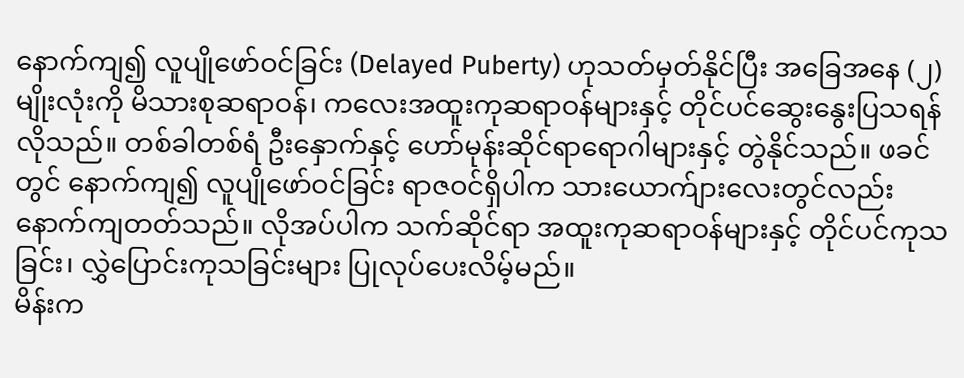နောက်ကျ၍ လူပျိုဖော်ဝင်ခြင်း (Delayed Puberty) ဟုသတ်မှတ်နိုင်ပြီး အခြေအနေ (၂) မျိုးလုံးကို မိသားစုဆရာဝန်၊ ကလေးအထူးကုဆရာဝန်များနှင့် တိုင်ပင်ဆွေးနွေးပြသရန် လိုသည်။ တစ်ခါတစ်ရံ ဦးနှောက်နှင့် ဟော်မုန်းဆိုင်ရာရောဂါများနှင့် တွဲနိုင်သည်။ ဖခင်တွင် နောက်ကျ၍ လူပျိုဖော်ဝင်ခြင်း ရာဇဝင်ရှိပါက သားယောက်ျားလေးတွင်လည်း နောက်ကျတတ်သည်။ လိုအပ်ပါက သက်ဆိုင်ရာ အထူးကုဆရာဝန်များနှင့် တိုင်ပင်ကုသခြင်း၊ လွှဲပြောင်းကုသခြင်းများ ပြုလုပ်ပေးလိမ့်မည်။
မိန်းက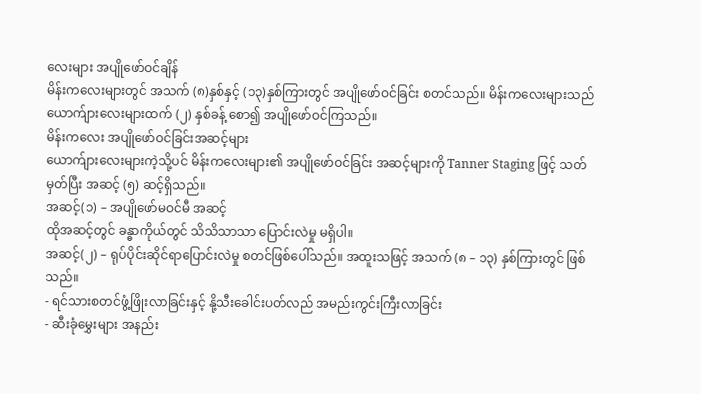လေးများ အပျိုဖော်ဝင်ချိန်
မိန်းကလေးများတွင် အသက် (၈)နှစ်နှင့် (၁၃)နှစ်ကြားတွင် အပျိုဖော်ဝင်ခြင်း စတင်သည်။ မိန်းကလေးများသည် ယောက်ျားလေးများထက် (၂) နှစ်ခန့် စော၍ အပျိုဖော်ဝင်ကြသည်။
မိန်းကလေး အပျိုဖော်ဝင်ခြင်းအဆင့်များ
ယောက်ျားလေးများကဲ့သို့ပင် မိန်းကလေးများ၏ အပျိုဖော်ဝင်ခြင်း အဆင့်များကို Tanner Staging ဖြင့် သတ်မှတ်ပြီး အဆင့် (၅) ဆင့်ရှိသည်။
အဆင့်(၁) – အပျိုဖော်မဝင်မီ အဆင့်
ထိုအဆင့်တွင် ခန္ဓာကိုယ်တွင် သိသိသာသာ ပြောင်းလဲမှု မရှိပါ။
အဆင့်(၂) – ရုပ်ပိုင်းဆိုင်ရာပြောင်းလဲမှု စတင်ဖြစ်ပေါ်သည်။ အထူးသဖြင့် အသက် (၈ – ၁၃) နှစ်ကြားတွင် ဖြစ်သည်။
- ရင်သားစတင်ဖွံ့ဖြိုးလာခြင်းနှင့် နို့သီးခေါင်းပတ်လည် အမည်းကွင်းကြီးလာခြင်း
- ဆီးခုံမွှေးများ အနည်း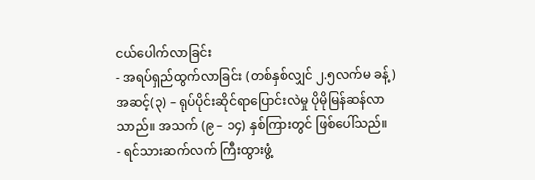ငယ်ပေါက်လာခြင်း
- အရပ်ရှည်ထွက်လာခြင်း (တစ်နှစ်လျှင် ၂.၅လက်မ ခန့်)
အဆင့်(၃) – ရုပ်ပိုင်းဆိုင်ရာပြောင်းလဲမှု ပိုမိုမြန်ဆန်လာသာည်။ အသက် (၉ – ၁၄) နှစ်ကြားတွင် ဖြစ်ပေါ်သည်။
- ရင်သားဆက်လက် ကြီးထွားဖွံ့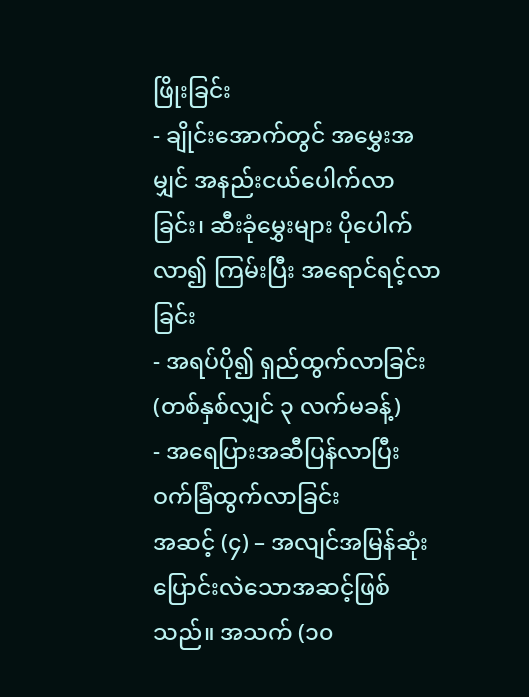ဖြိုးခြင်း
- ချိုင်းအောက်တွင် အမွှေးအမျှင် အနည်းငယ်ပေါက်လာခြင်း၊ ဆီးခုံမွှေးများ ပိုပေါက်လာ၍ ကြမ်းပြီး အရောင်ရင့်လာခြင်း
- အရပ်ပို၍ ရှည်ထွက်လာခြင်း (တစ်နှစ်လျှင် ၃ လက်မခန့်)
- အရေပြားအဆီပြန်လာပြီး ဝက်ခြံထွက်လာခြင်း
အဆင့် (၄) – အလျင်အမြန်ဆုံး ပြောင်းလဲသောအဆင့်ဖြစ်သည်။ အသက် (၁၀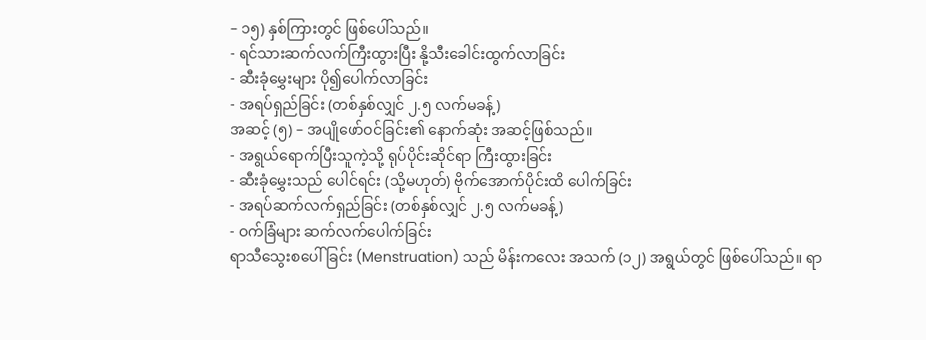– ၁၅) နှစ်ကြားတွင် ဖြစ်ပေါ်သည်။
- ရင်သားဆက်လက်ကြီးထွားပြီး နို့သီးခေါင်းထွက်လာခြင်း
- ဆီးခုံမွှေးများ ပို၍ပေါက်လာခြင်း
- အရပ်ရှည်ခြင်း (တစ်နှစ်လျှင် ၂.၅ လက်မခန့်)
အဆင့် (၅) – အပျိုဖော်ဝင်ခြင်း၏ နောက်ဆုံး အဆင့်ဖြစ်သည်။
- အရွယ်ရောက်ပြီးသူကဲ့သို့ ရုပ်ပိုင်းဆိုင်ရာ ကြီးထွားခြင်း
- ဆီးခုံမွှေးသည် ပေါင်ရင်း (သို့မဟုတ်) ဗိုက်အောက်ပိုင်းထိ ပေါက်ခြင်း
- အရပ်ဆက်လက်ရှည်ခြင်း (တစ်နှစ်လျှင် ၂.၅ လက်မခန့်)
- ဝက်ခြံများ ဆက်လက်ပေါက်ခြင်း
ရာသီသွေးစပေါ် ခြင်း (Menstruation) သည် မိန်းကလေး အသက် (၁၂) အရွယ်တွင် ဖြစ်ပေါ်သည်။ ရာ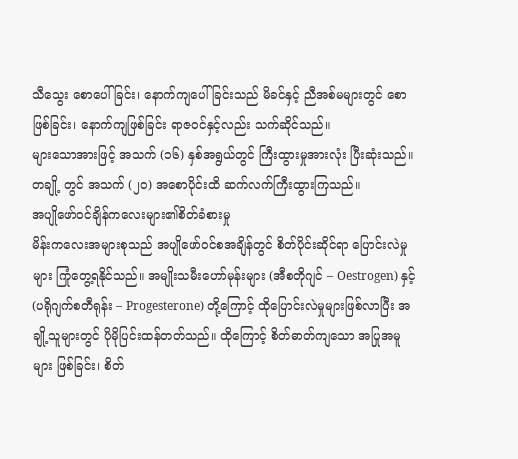သီသွေး စောပေါ် ခြင်း၊ နောက်ကျပေါ် ခြင်းသည် မိခင်နှင့် ညီအစ်မများတွင် စောဖြစ်ခြင်း၊ နောက်ကျဖြစ်ခြင်း ရာဇဝင်နှင့်လည်း သက်ဆိုင်သည်။
များသောအားဖြင့် အသက် (၁၆) နှစ်အရွယ်တွင် ကြီးထွားမှုအားလုံး ပြီးဆုံးသည်။ တချို့ တွင် အသက် (၂၀) အစောပိုင်းထိ ဆက်လက်ကြီးထွားကြသည်။
အပျိုဖော်ဝင်ချိန်ကလေးများ၏စိတ်ခံစားမှု
မိန်းကလေးအများစုသည် အပျိုဖော်ဝင်စအချိန်တွင် စိတ်ပိုင်းဆိုင်ရာ ပြောင်းလဲမှုများ ကြုံတွေ့ရနိုင်သည်။ အမျိုးသမီးဟော်မုန်းများ (အီစတိုဂျင် – Oestrogen) နှင့် (ပရိုဂျက်စတီရုန်း – Progesterone) တို့ကြောင့် ထိုပြောင်းလဲမှုများဖြစ်လာပြီး အချို့သူများတွင် ပိုမိုပြင်းထန်တတ်သည်။ ထိုကြောင့် စိတ်ဓာတ်ကျသော အပြုအမူများ ဖြစ်ခြင်း၊ စိတ်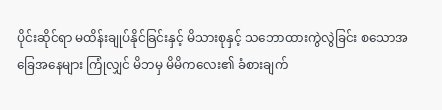ပိုင်းဆိုင်ရာ မထိန်းချုပ်နိုင်ခြင်းနှင့် မိသားစုနှင့် သဘောထားကွဲလွဲခြင်း စသောအခြေအနေများ ကြုံလျှင် မိဘမှ မိမိကလေး၏ ခံစားချက်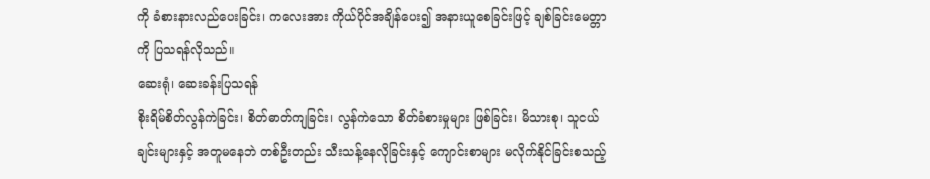ကို ခံစားနားလည်ပေးခြင်း၊ ကလေးအား ကိုယ်ပိုင်အချိန်ပေး၍ အနားယူစေခြင်းဖြင့် ချစ်ခြင်းမေတ္တာကို ပြသရန်လိုသည်။
ဆေးရုံ၊ ဆေးခန်းပြသရန်
စိုးရိမ်စိတ်လွန်ကဲခြင်း၊ စိတ်ဓာတ်ကျခြင်း၊ လွန်ကဲသော စိတ်ခံစားမှုများ ဖြစ်ခြင်း၊ မိသားစု၊ သူငယ်ချင်းများနှင့် အတူမနေဘဲ တစ်ဦးတည်း သီးသန့်နေလိုခြင်းနှင့် ကျောင်းစာများ မလိုက်နိုင်ခြင်းစသည့်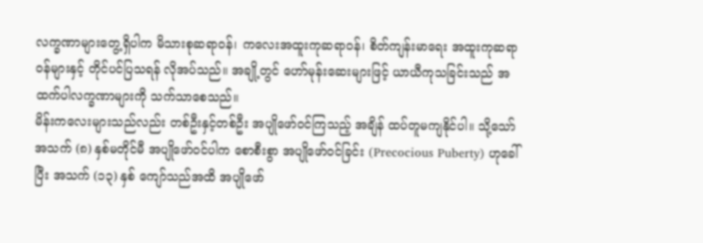လက္ခဏာများတွေ့ရှိပါက မိသားစုဆရာဝန်၊ ကလေးအထူးကုဆရာဝန်၊ စိတ်ကျန်းမာရေး အထူးကုဆရာဝန်များနှင့် တိုင်ပင်ပြသရန် လိုအပ်သည်။ အချို့တွင် ဟော်မုန်းဆေးများဖြင့် ယာယီကုသခြင်းသည် အထက်ပါလက္ခဏာများကို သက်သာစေသည်။
မိန်းကလေးများသည်လည်း တစ်ဦးနှင့်တစ်ဦး အပျိုဖော်ဝင်ကြသည့် အချိန် ထပ်တူမကျနိုင်ပါ။ သို့သော် အသက် (၈) နှစ်မတိုင်မီ အပျိုဖော်ဝင်ပါက စောစီးစွာ အပျိုဖော်ဝင်ခြင်း (Precocious Puberty) ဟုခေါ် ပြီး အသက် (၁၃) နှစ် ကျော်သည်အထိ အပျိုဖော်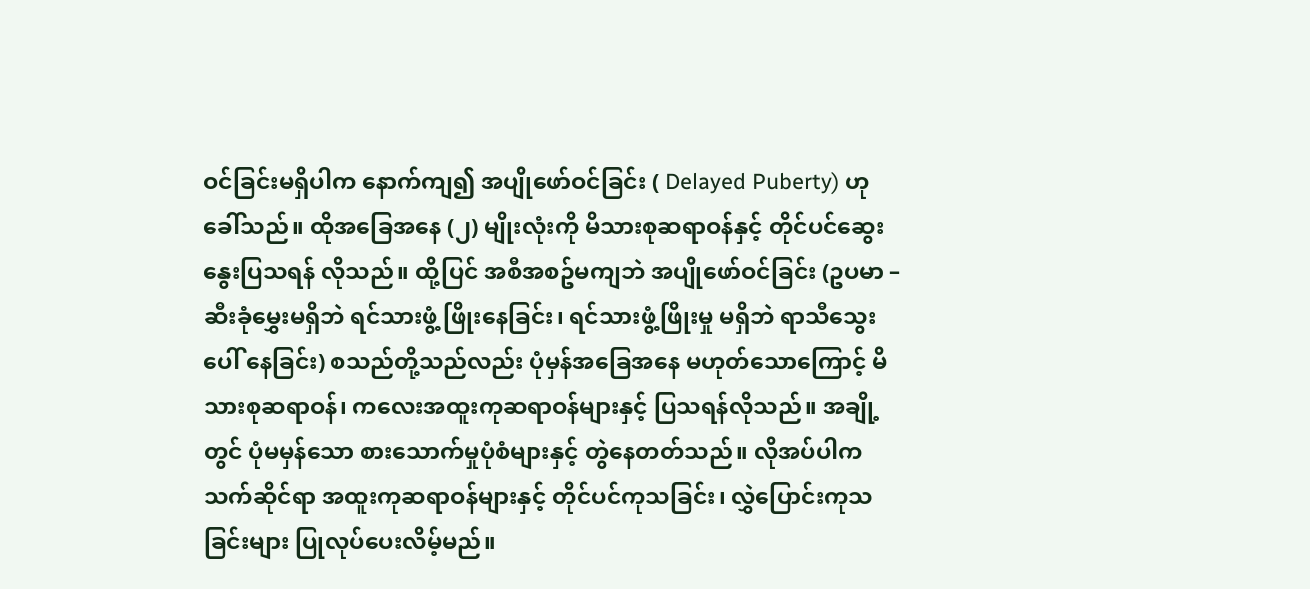ဝင်ခြင်းမရှိပါက နောက်ကျ၍ အပျိုဖော်ဝင်ခြင်း ( Delayed Puberty) ဟုခေါ်သည်။ ထိုအခြေအနေ (၂) မျိုးလုံးကို မိသားစုဆရာဝန်နှင့် တိုင်ပင်ဆွေးနွေးပြသရန် လိုသည်။ ထို့ပြင် အစီအစဥ်မကျဘဲ အပျိုဖော်ဝင်ခြင်း (ဥပမာ – ဆီးခုံမွှေးမရှိဘဲ ရင်သားဖွံ့ ဖြိုးနေခြင်း၊ ရင်သားဖွံ့ဖြိုးမှု မရှိဘဲ ရာသီသွေးပေါ် နေခြင်း) စသည်တို့သည်လည်း ပုံမှန်အခြေအနေ မဟုတ်သောကြောင့် မိသားစုဆရာဝန်၊ ကလေးအထူးကုဆရာဝန်များနှင့် ပြသရန်လိုသည်။ အချို့တွင် ပုံမမှန်သော စားသောက်မှုပုံစံများနှင့် တွဲနေတတ်သည်။ လိုအပ်ပါက သက်ဆိုင်ရာ အထူးကုဆရာဝန်များနှင့် တိုင်ပင်ကုသခြင်း၊ လွှဲပြောင်းကုသခြင်းများ ပြုလုပ်ပေးလိမ့်မည်။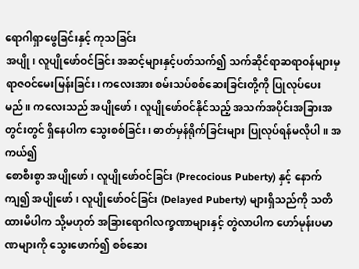ရောဂါရှာဖွေခြင်းနှင့် ကုသခြင်း
အပျို၊ လူပျိုဖော်ဝင်ခြင်း အဆင့်များနှင့်ပတ်သက်၍ သက်ဆိုင်ရာဆရာဝန်များမှ ရာဇဝင်မေးမြန်းခြင်း၊ ကလေးအား စမ်းသပ်စစ်ဆေးခြင်းတို့ကို ပြုလုပ်ပေးမည်။ ကလေးသည် အပျိုဖော်၊ လူပျိုဖော်ဝင်နိုင်သည့် အသက်အပိုင်းအခြားအတွင်းတွင် ရှိနေပါက သွေးစစ်ခြင်း၊ ဓာတ်မှန်ရိုက်ခြင်းများ ပြုလုပ်ရန်မလိုပါ။ အကယ်၍
စောစီးစွာ အပျိုဖော်၊ လူပျိုဖော်ဝင်ခြင်း (Precocious Puberty) နှင့် နောက်ကျ၍ အပျိုဖော်၊ လူပျိုဖော်ဝင်ခြင်း (Delayed Puberty) များရှိသည်ကို သတိထားမိပါက သို့မဟုတ် အခြားရောဂါလက္ခဏာများနှင့် တွဲလာပါက ဟော်မုန်းပမာဏများကို သွေးဖောက်၍ စစ်ဆေး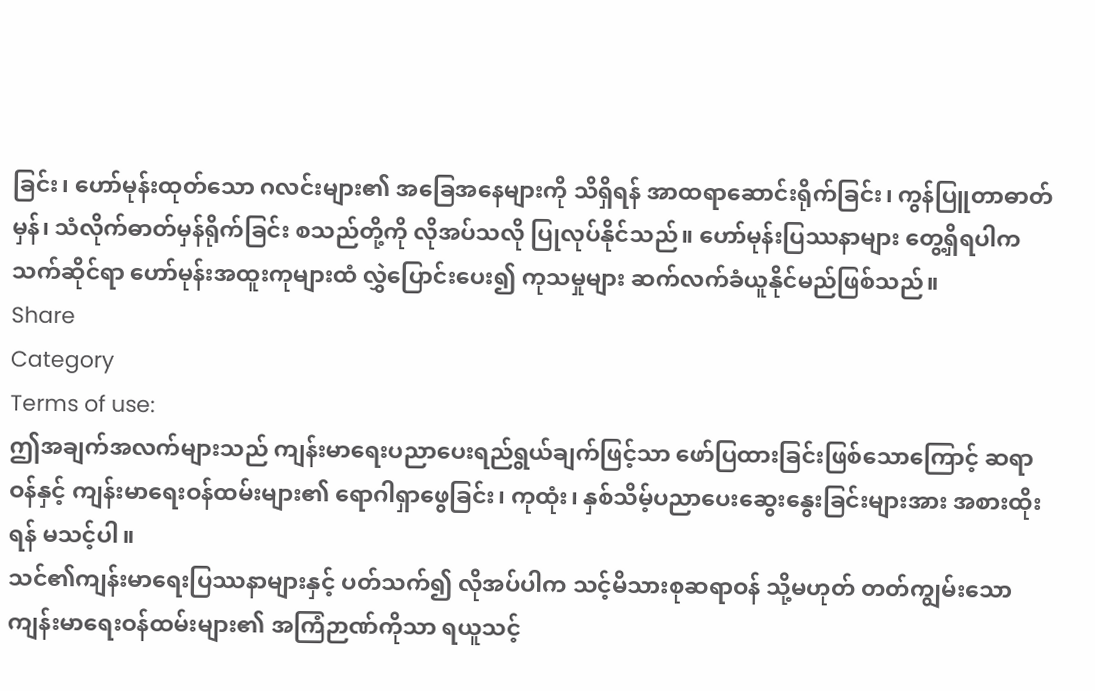ခြင်း၊ ဟော်မုန်းထုတ်သော ဂလင်းများ၏ အခြေအနေများကို သိရှိရန် အာထရာဆောင်းရိုက်ခြင်း၊ ကွန်ပြူတာဓာတ်မှန်၊ သံလိုက်ဓာတ်မှန်ရိုက်ခြင်း စသည်တို့ကို လိုအပ်သလို ပြုလုပ်နိုင်သည်။ ဟော်မုန်းပြဿနာများ တွေ့ရှိရပါက သက်ဆိုင်ရာ ဟော်မုန်းအထူးကုများထံ လွှဲပြောင်းပေး၍ ကုသမှုများ ဆက်လက်ခံယူနိုင်မည်ဖြစ်သည်။
Share
Category
Terms of use:
ဤအချက်အလက်များသည် ကျန်းမာရေးပညာပေးရည်ရွယ်ချက်ဖြင့်သာ ဖော်ပြထားခြင်းဖြစ်သောကြောင့် ဆရာဝန်နှင့် ကျန်းမာရေးဝန်ထမ်းများ၏ ရောဂါရှာဖွေခြင်း၊ ကုထုံး၊ နှစ်သိမ့်ပညာပေးဆွေးနွေးခြင်းများအား အစားထိုးရန် မသင့်ပါ။
သင်၏ကျန်းမာရေးပြဿနာများနှင့် ပတ်သက်၍ လိုအပ်ပါက သင့်မိသားစုဆရာဝန် သို့မဟုတ် တတ်ကျွမ်းသော ကျန်းမာရေးဝန်ထမ်းများ၏ အကြံဉာဏ်ကိုသာ ရယူသင့်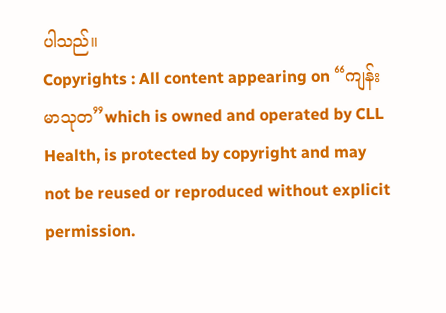ပါသည်။
Copyrights : All content appearing on “ကျန်းမာသုတ”which is owned and operated by CLL Health, is protected by copyright and may not be reused or reproduced without explicit permission.